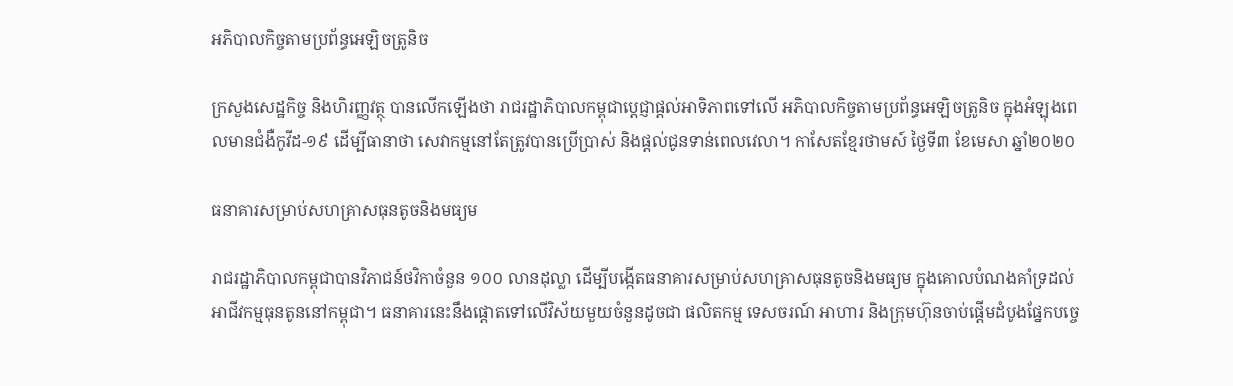អភិបាលកិច្ចតាមប្រព័ន្ធអេឡិចត្រូនិច

ក្រសួងសេដ្ឋកិច្ច និងហិរញ្ញវត្ថុ បានលើកឡើងថា រាជរដ្ឋាភិបាលកម្ពុជាប្តេជ្ញាផ្តល់អាទិភាពទៅលើ អភិបាលកិច្ចតាមប្រព័ន្ធអេឡិចត្រូនិច ក្នុងអំឡុងពេលមានជំងឺកូវីដ-១៩ ដើម្បីធានាថា សេវាកម្មនៅតែត្រូវបានប្រើប្រាស់ និងផ្តល់ជូនទាន់ពេលវេលា។ កាសែតខ្មែរថាមស៍ ថ្ងៃទី៣ ខែមេសា ឆ្នាំ២០២០

ធនាគារសម្រាប់សហគ្រាសធុនតូចនិងមធ្យម

រាជរដ្ឋាភិបាលកម្ពុជាបានវិភាជន៍ថវិកាចំនួន ១០០ លានដុល្លា ដើម្បីបង្កើតធនាគារសម្រាប់សហគ្រាសធុនតូចនិងមធ្យម ក្នុងគោលបំណងគាំទ្រដល់អាជីវកម្មធុនតូននៅកម្ពុជា។ ធនាគារនេះនឹងផ្តោតទៅលើវិស័យមួយចំនួនដូចជា ផលិតកម្ម ទេសចរណ៍ អាហារ និងក្រុមហ៊ុនចាប់ផ្តើមដំបូងផ្នែកបច្ចេ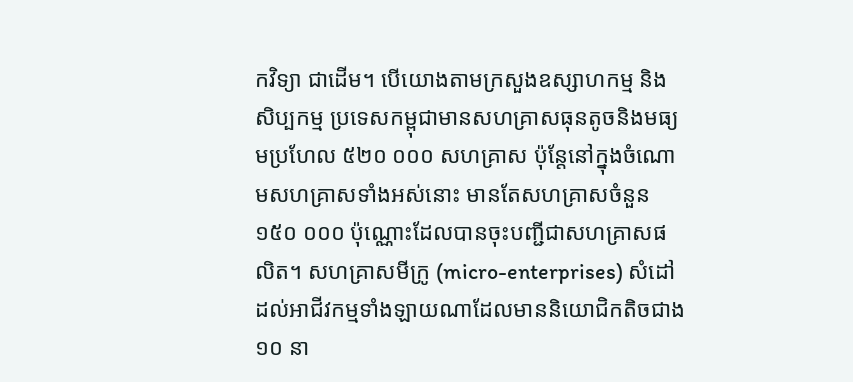កវិទ្យា ជាដើម។ បើយោងតាមក្រសួងឧស្សាហកម្ម និងសិប្បកម្ម ប្រទេសកម្ពុជាមានសហគ្រាសធុនតូចនិងមធ្យមប្រហែល ៥២០ ០០០ សហគ្រាស ប៉ុន្តែនៅក្នុងចំណោមសហគ្រាសទាំងអស់នោះ មានតែសហគ្រាសចំនួន ១៥០ ០០០ ប៉ុណ្ណោះដែលបានចុះបញ្ជីជាសហគ្រាសផលិត។ សហគ្រាសមីក្រូ (micro-enterprises) សំដៅដល់អាជីវកម្មទាំងឡាយណាដែលមាននិយោជិកតិចជាង ១០ នា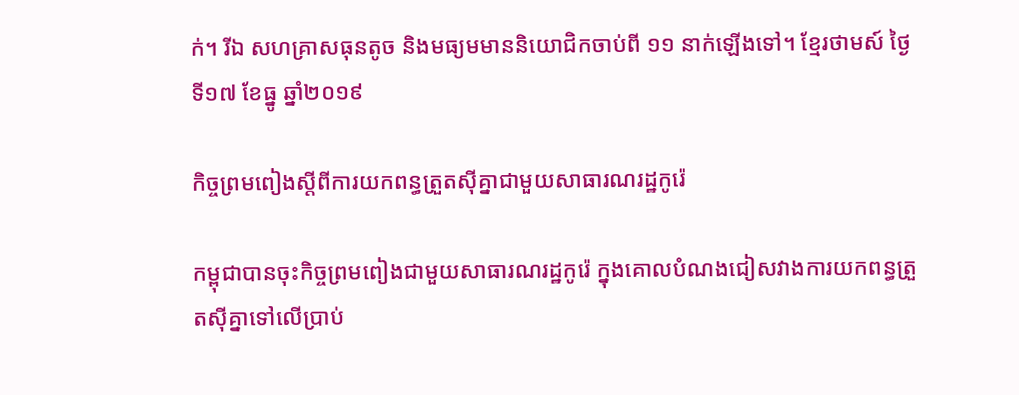ក់។ រីឯ សហគ្រាសធុនតូច និងមធ្យមមាននិយោជិកចាប់ពី ១១ នាក់ឡើងទៅ។ ខ្មែរថាមស៍ ថ្ងៃទី១៧ ខែធ្នូ ឆ្នាំ២០១៩

កិច្ចព្រមពៀងស្តីពីការយកពន្ធត្រួតស៊ីគ្នាជាមួយសាធារណរដ្ឋកូរ៉េ

កម្ពុជាបានចុះកិច្ចព្រមពៀងជាមួយសាធារណរដ្ឋកូរ៉េ ក្នុងគោលបំណងជៀសវាងការយកពន្ធត្រួតស៊ីគ្នាទៅលើប្រាប់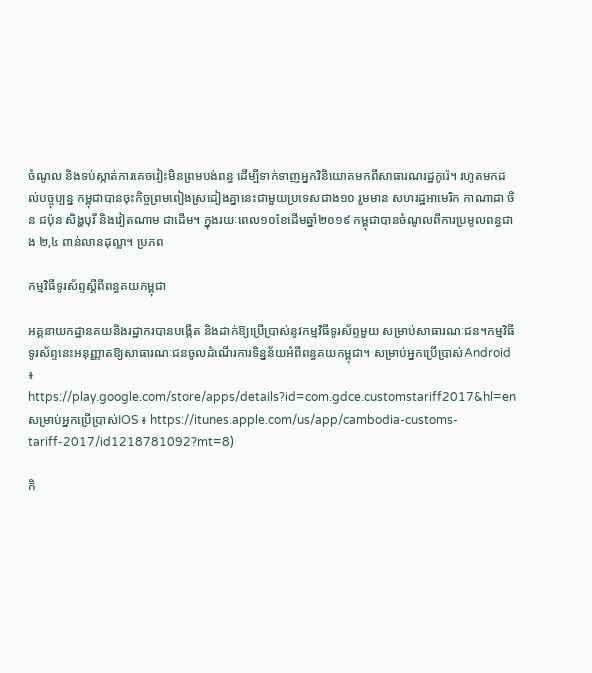ចំណូល និងទប់ស្កាត់ការគេចវៀះមិនព្រមបង់ពន្ធ ដើម្បីទាក់ទាញអ្នកវិនិយោគមកពីសាធារណរដ្ឋកូរ៉េ។ រហូតមកដល់បច្ចុប្បន្ន កម្ពុជាបានចុះកិច្ចព្រមពៀងស្រដៀងគ្នានេះជាមួយប្រទេសជាង១០ រួមមាន សហរដ្ឋអាមេរិក កាណាដា ចិន ជប៉ុន សិង្ហបុរី និងវៀតណាម ជាដើម។ ក្នុងរយៈពេល១០ខែដើមឆ្នាំ២០១៩ កម្ពុជាបានចំណូលពីការប្រមូលពន្ធជាង ២,៤ ពាន់លានដុល្លា។ ប្រភព

កម្មវិធីទូរស័ព្ទស្តីពីពន្ធគយកម្ពុជា

អគ្គនាយកដ្ឋានគយនិងរដ្ឋាករបានបង្កើត និងដាក់ឱ្យប្រើប្រាស់នូវកម្មវិធីទូរស័ព្ទមួយ សម្រាប់សាធារណៈជន។កម្មវិធីទូរស័ព្ទនេះអនុញ្ញាតឱ្យសាធារណៈជនចូលដំណើរការទិន្នន័យអំពីពន្ធគយកម្ពុជា។ សម្រាប់អ្នកប្រើប្រាស់Android ៖ https://play.google.com/store/apps/details?id=com.gdce.customstariff2017&hl=en សម្រាប់អ្នកប្រើប្រាស់IOS ៖ https://itunes.apple.com/us/app/cambodia-customs-tariff-2017/id1218781092?mt=8)

កិ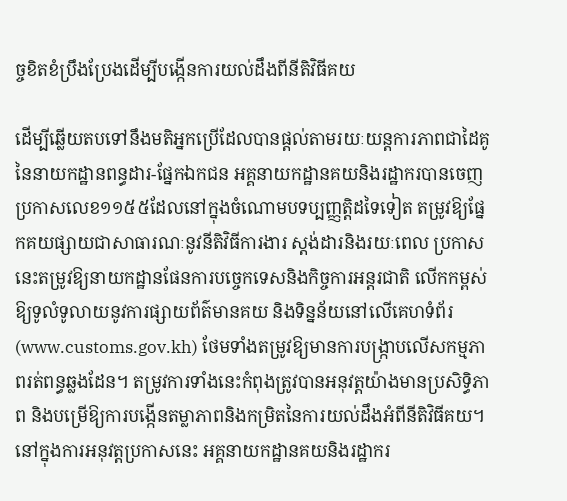ច្ចខិតខំប្រឹងប្រែងដើម្បីបង្កើនការយល់ដឹងពីនីតិវិធីគយ

ដើម្បីឆ្លើយតបទៅនឹងមតិអ្នកប្រើដែលបានផ្ដល់តាមរយៈយន្តការភាពជាដៃគូនៃនាយកដ្ឋានពន្ធដារ-ផ្នែកឯកជន អគ្គនាយកដ្ឋានគយនិងរដ្ឋាករបានចេញប្រកាសលេខ១១៥៥ដែលនៅក្នុងចំណោមបទប្បញ្ញត្តិដទៃទៀត តម្រូវឱ្យផ្នែកគយផ្សាយជាសាធារណៈនូវនីតិវិធីការងារ ស្តង់ដារនិងរយៈពេល ប្រកាសនេះតម្រូវឱ្យនាយកដ្ឋានផែនការបច្ចេកទេសនិងកិច្ចការអន្តរជាតិ លើកកម្ពស់ឱ្យទូលំទូលាយនូវការផ្សាយព័ត៌មានគយ និងទិន្នន័យនៅលើគេហទំព័រ(www.customs.gov.kh) ថែមទាំងតម្រូវឱ្យមានការបង្រ្កាបលើសកម្មភាពរត់ពន្ធឆ្លងដែន។ តម្រូវការទាំងនេះកំពុងត្រូវបានអនុវត្តយ៉ាងមានប្រសិទ្ធិភាព និងបម្រើឱ្យការបង្កើនតម្លាភាពនិងកម្រិតនៃការយល់ដឹងអំពីនីតិវិធីគយ។ នៅក្នុងការអនុវត្តប្រកាសនេះ អគ្គនាយកដ្ឋានគយនិងរដ្ឋាករ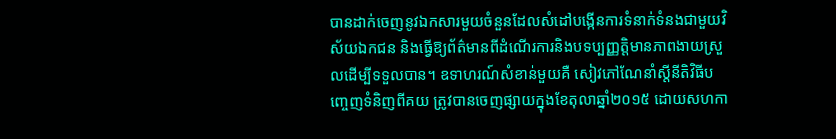បានដាក់ចេញនូវឯកសារមួយចំនួនដែលសំដៅបង្កើនការទំនាក់ទំនងជាមួយវិស័យឯកជន និងធ្វើឱ្យព័ត៌មានពីដំណើរការនិងបទប្បញ្ញត្តិមានភាពងាយស្រួលដើម្បីទទួលបាន។ ឧទាហរណ៍សំខាន់មួយគឺ សៀវភៅណែនាំស្តីនីតិវិធីបញ្ចេញទំនិញពីគយ ត្រូវបានចេញផ្សាយក្នុងខែតុលាឆ្នាំ២០១៥ ដោយសហកា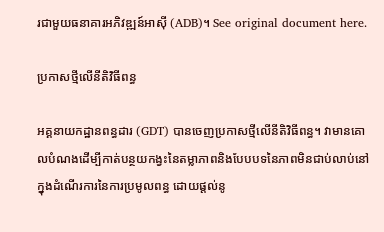រជាមួយធនាគារអភិវឌ្ឍន៍អាស៊ី (ADB)។ See original document here.

ប្រកាសថ្មីលើនីតិវិធីពន្ធ

អគ្គនាយកដ្ឋានពន្ធដារ (GDT) បានចេញប្រកាសថ្មីលើនីតិវិធីពន្ធ។ វាមានគោលបំណងដើម្បីកាត់បន្ថយកង្វះនៃតម្លាភាពនិងបែបបទនៃភាពមិនជាប់លាប់នៅក្នុងដំណើរការនៃការប្រមូលពន្ធ ដោយផ្តល់នូ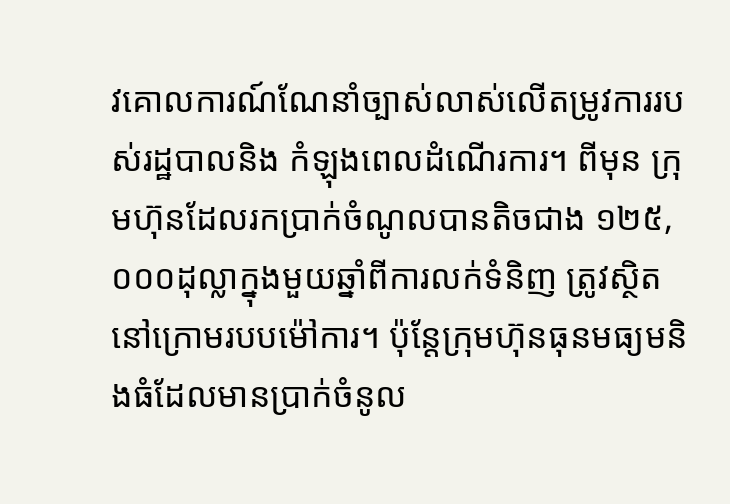វគោលការណ៍ណែនាំច្បាស់លាស់លើតម្រូវការរបស់រដ្ឋបាលនិង កំឡុងពេលដំណើរការ។ ពីមុន ក្រុមហ៊ុនដែលរកប្រាក់ចំណូលបានតិចជាង ១២៥,០០០ដុល្លាក្នុងមួយឆ្នាំពីការលក់ទំនិញ ត្រូវស្ថិតនៅក្រោមរបបម៉ៅការ។ ប៉ុន្តែក្រុមហ៊ុនធុនមធ្យមនិងធំដែលមានប្រាក់ចំនូល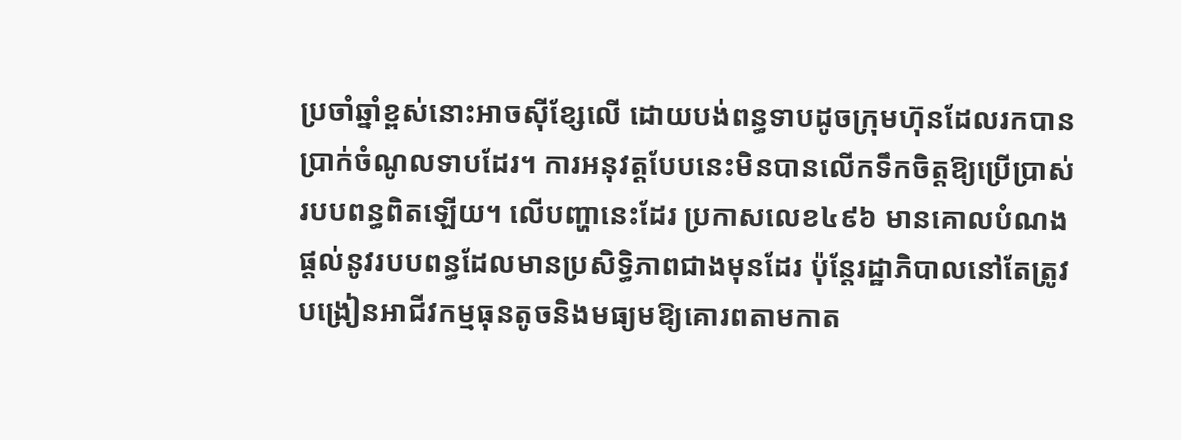ប្រចាំឆ្នាំខ្ពស់នោះអាចស៊ីខ្សែលើ ដោយបង់ពន្ធទាបដូចក្រុមហ៊ុនដែលរកបានប្រាក់ចំណូលទាបដែរ។ ការអនុវត្តបែបនេះមិនបានលើកទឹកចិត្តឱ្យប្រើប្រាស់របបពន្ធពិតឡើយ។ លើបញ្ហានេះដែរ ប្រកាសលេខ៤៩៦ មានគោលបំណងផ្តល់នូវរបបពន្ធដែលមានប្រសិទ្ធិភាពជាងមុនដែរ ប៉ុន្តែរដ្ឋាភិបាលនៅតែត្រូវបង្រៀនអាជីវកម្មធុនតូចនិងមធ្យមឱ្យគោរពតាមកាត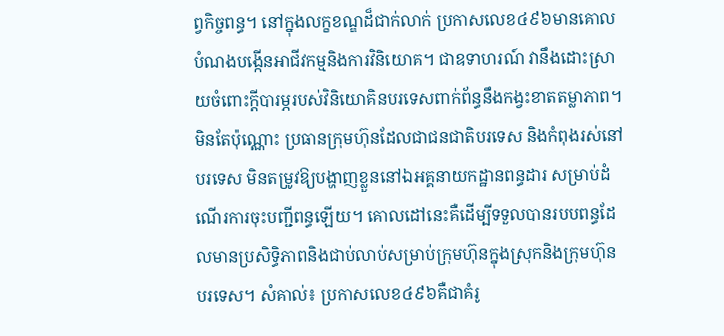ព្វកិច្ចពន្ធ។ នៅក្នុងលក្ខខណ្ឌដ៏ជាក់លាក់ ប្រកាសលេខ៤៩៦មានគោលបំណងបង្កើនអាជីវកម្មនិងការវិនិយោគ។ ជាឧទាហរណ៍ វានឹងដោះស្រាយចំពោះក្តីបារម្ភរបស់វិនិយោគិនបរទេសពាក់ព័ន្ធនឹងកង្វះខាតតម្លាភាព។ មិនតែប៉ុណ្ណោះ ប្រធានក្រុមហ៊ុនដែលជាជនជាតិបរទេស និងកំពុងរស់នៅបរទេស មិនតម្រូវឱ្យបង្ហាញខ្លួននៅឯអគ្គនាយកដ្ឋានពន្ធដារ សម្រាប់ដំណើរការចុះបញ្ជីពន្ធឡើយ។ គោលដៅនេះគឺដើម្បីទទួលបានរបបពន្ធដែលមានប្រសិទ្ធិភាពនិងជាប់លាប់សម្រាប់ក្រុមហ៊ុនក្នុងស្រុកនិងក្រុមហ៊ុនបរទេស។ សំគាល់៖ ប្រកាសលេខ៤៩៦គឺជាគំរូ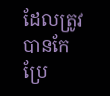ដែលត្រូវបានកែប្រែ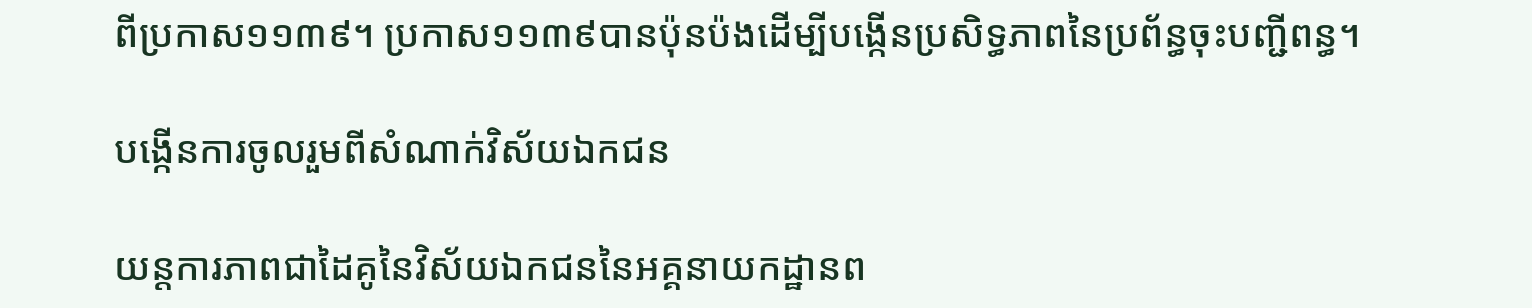ពីប្រកាស១១៣៩។ ប្រកាស១១៣៩បានប៉ុនប៉ងដើម្បីបង្កើនប្រសិទ្ធភាពនៃប្រព័ន្ធចុះបញ្ជីពន្ធ។

បង្កើនការចូលរួមពីសំណាក់វិស័យឯកជន

យន្តការភាពជាដៃគូនៃវិស័យឯកជននៃអគ្គនាយកដ្ឋានព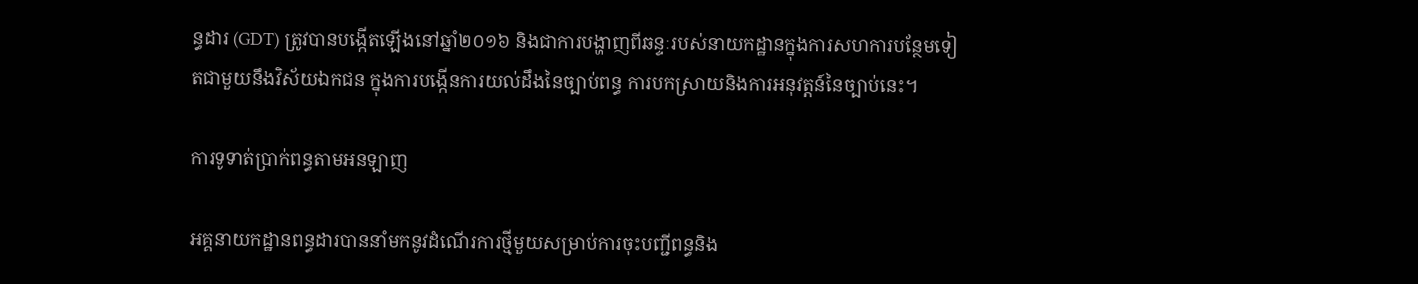ន្ធដារ (GDT) ត្រូវបានបង្កើតឡើងនៅឆ្នាំ២០១៦ និងជាការបង្ហាញពីឆន្ទៈរបស់នាយកដ្ឋានក្នុងការសហការបន្ថែមទៀតជាមួយនឹងវិស័យឯកជន ក្នុងការបង្កើនការយល់ដឹងនៃច្បាប់ពន្ធ ការបកស្រាយនិងការអនុវត្តន៍នៃច្បាប់នេះ។

ការទូទាត់ប្រាក់ពន្ធតាមអនឡាញ

អគ្គនាយកដ្ឋានពន្ធដារបាននាំមកនូវដំណើរការថ្មីមួយសម្រាប់ការចុះបញ្ជីពន្ធនិង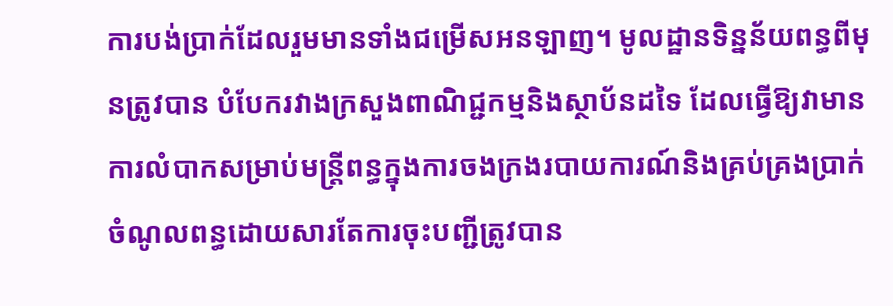ការបង់ប្រាក់ដែលរួមមានទាំងជម្រើសអនឡាញ។ មូលដ្ឋានទិន្នន័យពន្ធពីមុនត្រូវបាន បំបែករវាងក្រសួងពាណិជ្ជកម្មនិងស្ថាប័នដទៃ ដែលធ្វើឱ្យវាមានការលំបាកសម្រាប់មន្ត្រីពន្ធក្នុងការចងក្រងរបាយការណ៍និងគ្រប់គ្រងប្រាក់ចំណូលពន្ធដោយសារតែការចុះបញ្ជីត្រូវបាន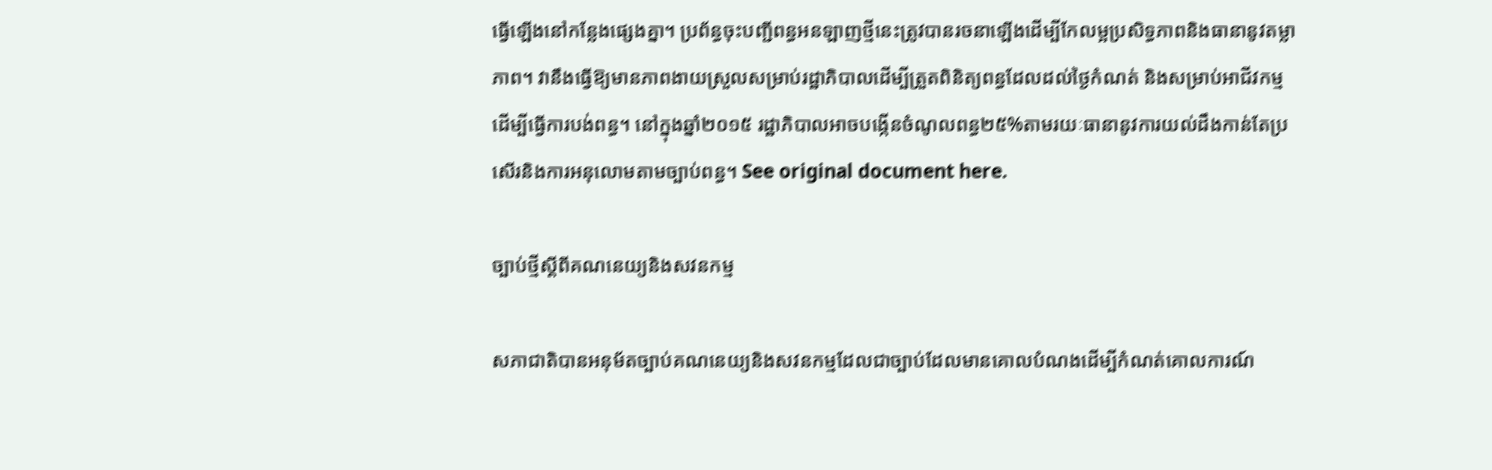ធ្វើឡើងនៅកន្លែងផ្សេងគ្នា។ ប្រព័ន្ធចុះបញ្ជីពន្ធអនឡាញថ្មីនេះត្រូវបានរចនាឡើងដើម្បីកែលម្អប្រសិទ្ធភាពនិងធានានូវតម្លាភាព។ វានឹងធ្វើឱ្យមានភាពងាយស្រួលសម្រាប់រដ្ឋាភិបាលដើម្បីត្រួតពិនិត្យពន្ធដែលដល់ថ្ងៃកំណត់ និងសម្រាប់អាជីវកម្មដើម្បីធ្វើការបង់ពន្ធ។ នៅក្នុងឆ្នាំ២០១៥ រដ្ឋាភិបាលអាចបង្កើនចំណូលពន្ធ២៥%តាមរយៈធានានូវការយល់ដឹងកាន់តែប្រសើរនិងការអនុលោមតាមច្បាប់ពន្ធ។ See original document here.

ច្បាប់ថ្មីស្តីពីគណនេយ្យនិងសវនកម្ម

សភាជាតិបានអនុម័តច្បាប់គណនេយ្យនិងសវនកម្មដែលជាច្បាប់ដែលមានគោលបំណងដើម្បីកំណត់គោលការណ៍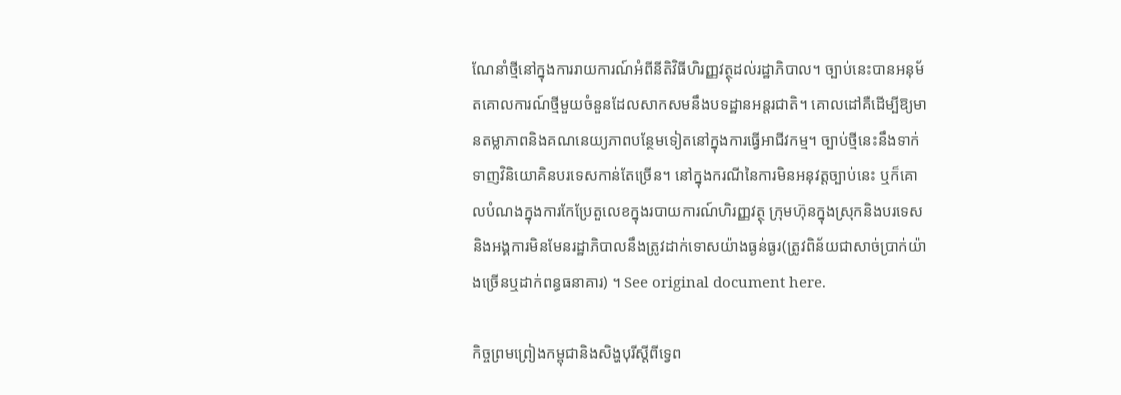ណែនាំថ្មីនៅក្នុងការរាយការណ៍អំពីនីតិវិធីហិរញ្ញវត្ថុដល់រដ្ឋាភិបាល។ ច្បាប់នេះបានអនុម័តគោលការណ៍ថ្មីមួយចំនួនដែលសាកសមនឹងបទដ្ឋានអន្តរជាតិ។ គោលដៅគឺដើម្បីឱ្យមានតម្លាភាពនិងគណនេយ្យភាពបន្ថែមទៀតនៅក្នុងការធ្វើអាជីវកម្ម។ ច្បាប់ថ្មីនេះនឹងទាក់ទាញវិនិយោគិនបរទេសកាន់តែច្រើន។ នៅក្នុងករណីនៃការមិនអនុវត្តច្បាប់នេះ ឬក៏គោលបំណងក្នុងការកែប្រែតួលេខក្នុងរបាយការណ៍ហិរញ្ញវត្ថុ ក្រុមហ៊ុនក្នុងស្រុកនិងបរទេស និងអង្គការមិនមែនរដ្ឋាភិបាលនឹងត្រូវដាក់ទោសយ៉ាងធ្ងន់ធ្ងរ(ត្រូវពិន័យជាសាច់ប្រាក់យ៉ាងច្រើនឬដាក់ពន្ធធនាគារ) ។ See original document here.

កិច្ចព្រមព្រៀងកម្ពុជានិងសិង្ហបុរីស្តីពីទ្វេព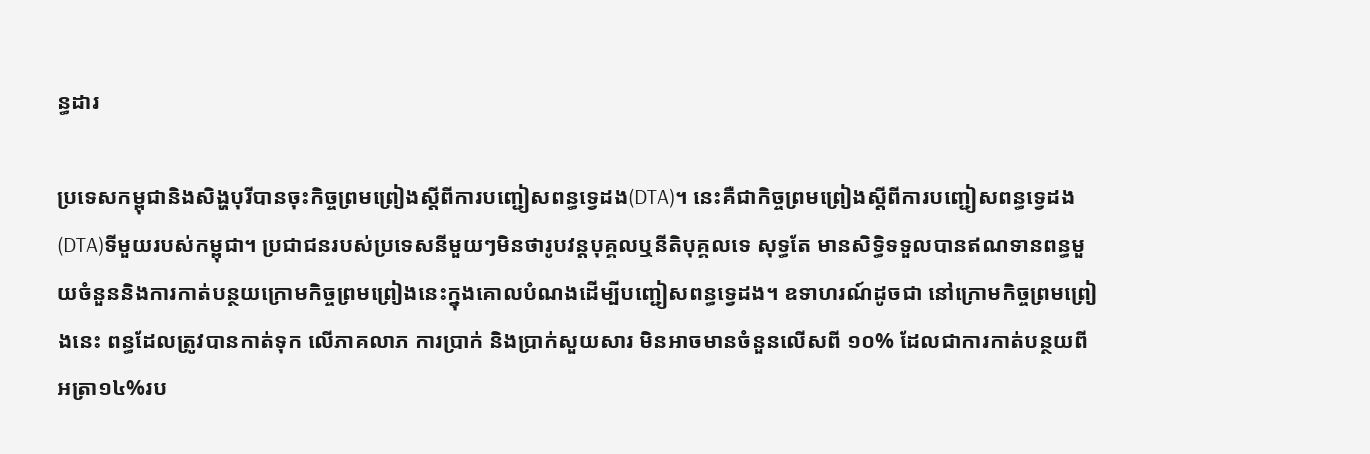ន្ធដារ

ប្រទេសកម្ពុជានិងសិង្ហបុរីបានចុះកិច្ចព្រមព្រៀងស្តីពីការបញ្ជៀសពន្ធទ្វេដង(DTA)។ នេះគឺជាកិច្ចព្រមព្រៀងស្តីពីការបញ្ជៀសពន្ធទ្វេដង(DTA)ទីមួយរបស់កម្ពុជា។ ប្រជាជនរបស់ប្រទេសនីមួយៗមិនថារូបវន្តបុគ្គលឬនីតិបុគ្គលទេ សុទ្ធតែ មានសិទ្ធិទទួលបានឥណទានពន្ធមួយចំនួននិងការកាត់បន្ថយក្រោមកិច្ចព្រមព្រៀងនេះក្នុងគោលបំណងដើម្បីបញ្ជៀសពន្ធទ្វេដង។ ឧទាហរណ៍ដូចជា នៅក្រោមកិច្ចព្រមព្រៀងនេះ ពន្ធដែលត្រូវបានកាត់ទុក លើភាគលាភ ការប្រាក់ និងប្រាក់សួយសារ មិនអាចមានចំនួនលើសពី ១០% ដែលជាការកាត់បន្ថយពីអត្រា១៤%រប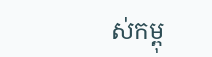ស់កម្ពុ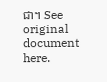ជា។ See original document here.